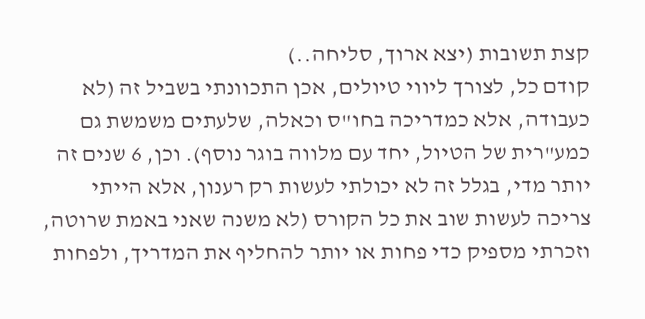קצת תשובות (יצא ארוך, סליחה..)
קודם כל, לצורך ליווי טיולים, אכן התכוונתי בשביל זה (לא כעבודה, אלא כמדריכה בחו"ס וכאלה, שלעתים משמשת גם כמע"רית של הטיול, יחד עם מלווה בוגר נוסף). וכן, 6 שנים זה יותר מדי, בגלל זה לא יכולתי לעשות רק רענון, אלא הייתי צריכה לעשות שוב את כל הקורס (לא משנה שאני באמת שרוטה, וזכרתי מספיק כדי פחות או יותר להחליף את המדריך, ולפחות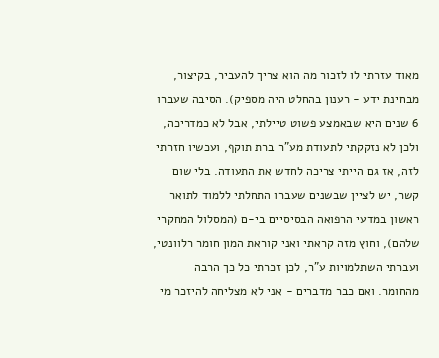מאוד עזרתי לו לזכור מה הוא צריך להעביר, בקיצור, מבחינת ידע - רענון בהחלט היה מספיק). הסיבה שעברו 6 שנים היא שבאמצע פשוט טיילתי, אבל לא כמדריכה, ולכן לא נזקקתי לתעודת מע"ר ברת תוקף, ועכשיו חזרתי לזה, אז גם הייתי צריכה לחדש את התעודה. בלי שום קשר, יש לציין שבשנים שעברו התחלתי ללמוד לתואר ראשון במדעי הרפואה הבסיסיים בי-ם (המסלול המחקרי שלהם), וחוץ מזה קראתי ואני קוראת המון חומר רלוונטי, ועברתי השתלמויות ע"ר, לכן זכרתי כל כך הרבה מהחומר. ואם כבר מדברים - אני לא מצליחה להיזכר מי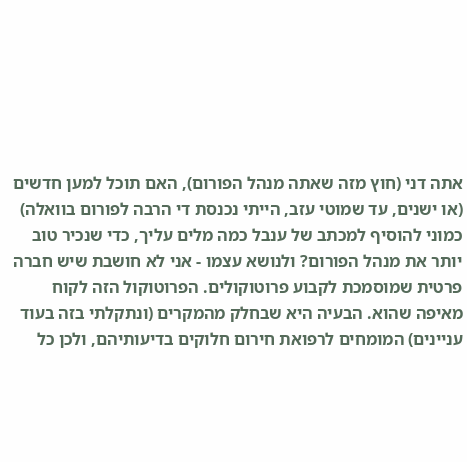אתה דני (חוץ מזה שאתה מנהל הפורום), האם תוכל למען חדשים (או ישנים, עד שמוטי עזב, הייתי נכנסת די הרבה לפורום בוואלה) כמוני להוסיף למכתב של ענבל כמה מלים עליך, כדי שנכיר טוב יותר את מנהל הפורום? ולנושא עצמו - אני לא חושבת שיש חברה פרטית שמוסמכת לקבוע פרוטוקולים. הפרוטוקול הזה לקוח מאיפה שהוא. הבעיה היא שבחלק מהמקרים (ונתקלתי בזה בעוד עניינים) המומחים לרפואת חירום חלוקים בדיעותיהם, ולכן כל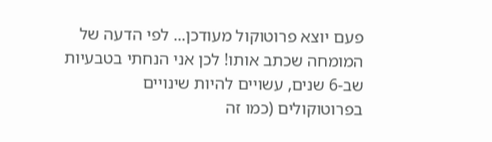פעם יוצא פרוטוקול מעודכן... לפי הדעה של המומחה שכתב אותו! לכן אני הנחתי בטבעיות שב-6 שנים, עשויים להיות שינויים בפרוטוקולים (כמו זה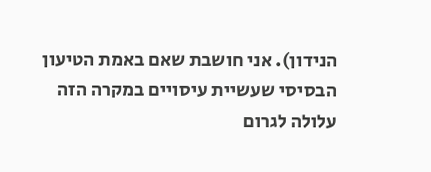הנידון). אני חושבת שאם באמת הטיעון הבסיסי שעשיית עיסויים במקרה הזה עלולה לגרום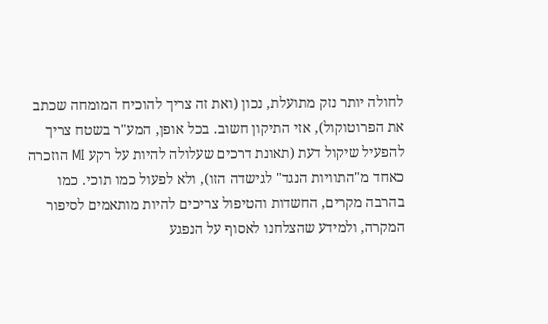לחולה יותר נזק מתועלת, נכון (ואת זה צריך להוכיח המומחה שכתב את הפרוטוקול), אזי התיקון חשוב. בכל אופן, המע"ר בשטח צריך להפעיל שיקול דעת (תאונת דרכים שעלולה להיות על רקע MI הוזכרה כאחד מ"התוויות הנגד" לגישדה הזו), ולא לפעול כמו תוכי. כמו בהרבה מקרים, החשדות והטיפול צריכים להיות מותאמים לסיפור המקרה, ולמידע שהצלחנו לאסוף על הנפגע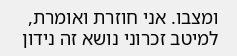ומצבו. אני חוזרת ואומרת, למיטב זכרוני נושא זה נידון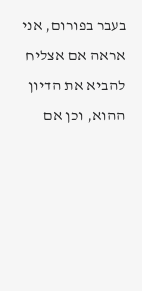בעבר בפורום, אני אראה אם אצליח להביא את הדיון ההוא, וכן אם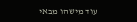עוד מישהו מבאי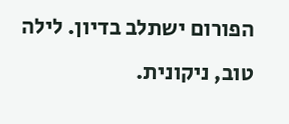הפורום ישתלב בדיון. לילה טוב, ניקונית.